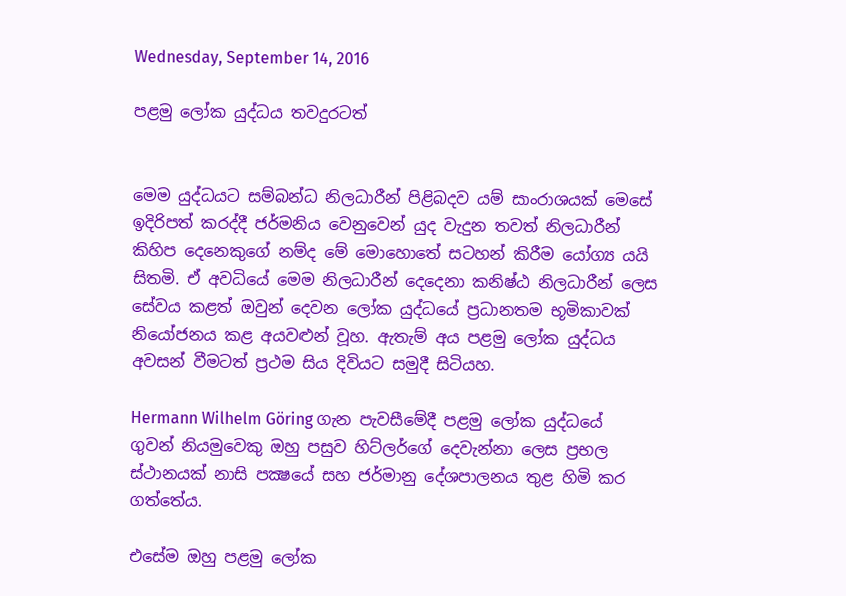Wednesday, September 14, 2016

පළමු ලෝක යුද්ධය තවදුරටත්


මෙම යුද්ධයට සම්බන්ධ නිලධාරීන් පිළිබදව යම් සාංරාශයක් මෙසේ ඉදිරිපත් කරද්දී ජර්මනිය වෙනුවෙන් යුද වැදුන තවත් නිලධාරීන් කිහිප දෙනෙකුගේ නම්ද මේ මොහොතේ සටහන් කිරීම යෝග්‍ය යයි සිතමි. ඒ අවධියේ මෙම නිලධාරීන් දෙදෙනා කනිෂ්ඨ නිලධාරීන් ලෙස සේවය කළත් ඔවුන් දෙවන ලෝක යුද්ධයේ ප්‍රධානතම භූමිකාවක් නියෝජනය කළ අයවළුන් වූහ. ඇතැම් අය පළමු ලෝක යුද්ධය අවසන් වීමටත් ප්‍රථම සිය දිවියට සමුදී සිටියහ.

Hermann Wilhelm Göring ගැන පැවසීමේදී පළමු ලෝක යුද්ධයේ ගුවන් නියමුවෙකු ඔහු පසුව හිට්ලර්ගේ දෙවැන්නා ලෙස ප්‍රභල ස්ථානයක් නාසි පක්‍ෂයේ සහ ජර්මානු දේශපාලනය තුළ හිමි කර ගත්තේය.

එසේම ඔහු පළමු ලෝක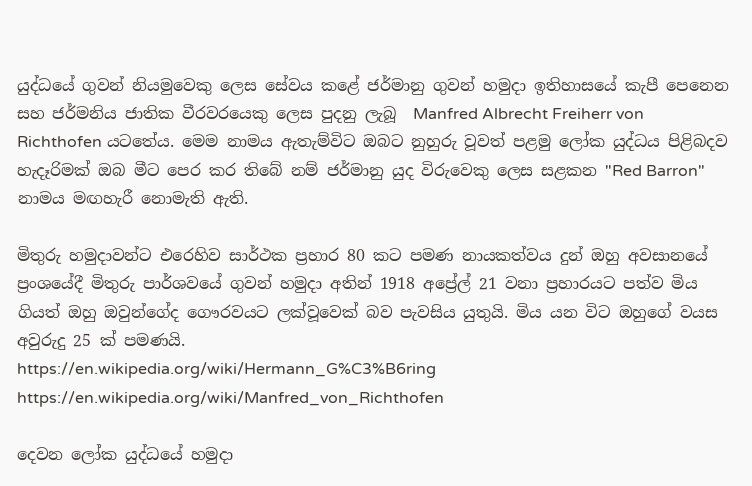යුද්ධයේ ගුවන් නියමුවෙකු ලෙස සේවය කළේ ජර්මානු ගුවන් හමුදා ඉතිහාසයේ කැපී පෙනෙන සහ ජර්මනිය ජාතික වීරවරයෙකු ලෙස පුදනු ලැබූ  Manfred Albrecht Freiherr von Richthofen යටතේය. මෙම නාමය ඇතැම්විට ඔබට නුහුරු වූවත් පළමු ලෝක යුද්ධය පිළිබදව හැදෑරිමක් ඔබ මීට පෙර කර තිබේ නම් ජර්මානු යුද විරුවෙකු ලෙස සළකන "Red Barron" නාමය මඟහැරී නොමැති ඇති.

මිතුරු හමුදාවන්ට එරෙහිව සාර්ථක ප්‍රහාර 80 කට පමණ නායකත්වය දුන් ඔහු අවසානයේ ප්‍රංශයේදී මිතුරු පාර්ශවයේ ගුවන් හමුදා අතින් 1918 අප්‍රේල් 21 වනා ප්‍රහාරයට පත්ව මිය ගියත් ඔහු ඔවුන්ගේද ගෞරවයට ලක්වූවෙක් බව පැවසිය යුතුයි. මිය යන විට ඔහුගේ වයස අවුරුදු 25 ක් පමණයි.
https://en.wikipedia.org/wiki/Hermann_G%C3%B6ring
https://en.wikipedia.org/wiki/Manfred_von_Richthofen

දෙවන ලෝක යුද්ධයේ හමුදා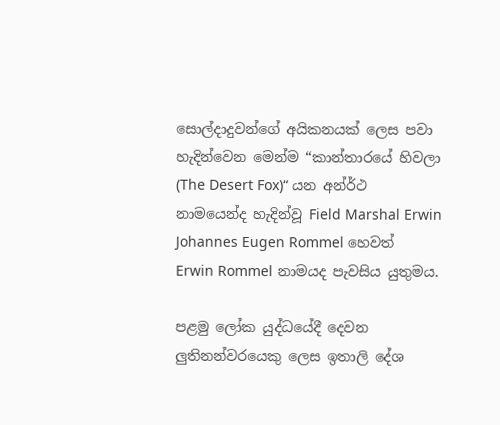සොල්දාදුවන්ගේ අයිකනයක් ලෙස පවා හැදින්වෙන මෙන්ම “කාන්තාරයේ හිවලා (The Desert Fox)“ යන අන්ර්ථ නාමයෙන්ද හැදින්වූ Field Marshal Erwin Johannes Eugen Rommel හෙවත් Erwin Rommel නාමයද පැවසිය යුතුමය.

පළමු ලෝක යුද්ධයේදී දෙවන ලුතිනන්වරයෙකු ලෙස ඉතාලි දේශ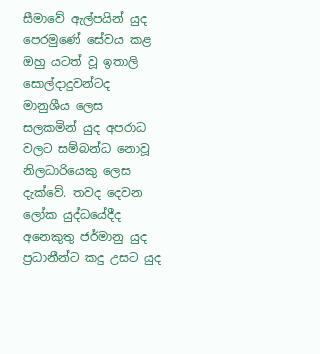සීමාවේ ඇල්පයින් යුද පෙරමුණේ සේවය කළ ඔහු යටත් වූ ඉතාලි සොල්දාදුවන්ටද මානුශීය ලෙස සලකමින් යුද අපරාධ වලට සම්බන්ධ නොවූ නිලධාරියෙකු ලෙස දැක්වේ. තවද දෙවන ලෝක යුද්ධයේදීද අනෙකුතු ජර්මානු යුද ප්‍රධානීන්ට කදු උසට යුද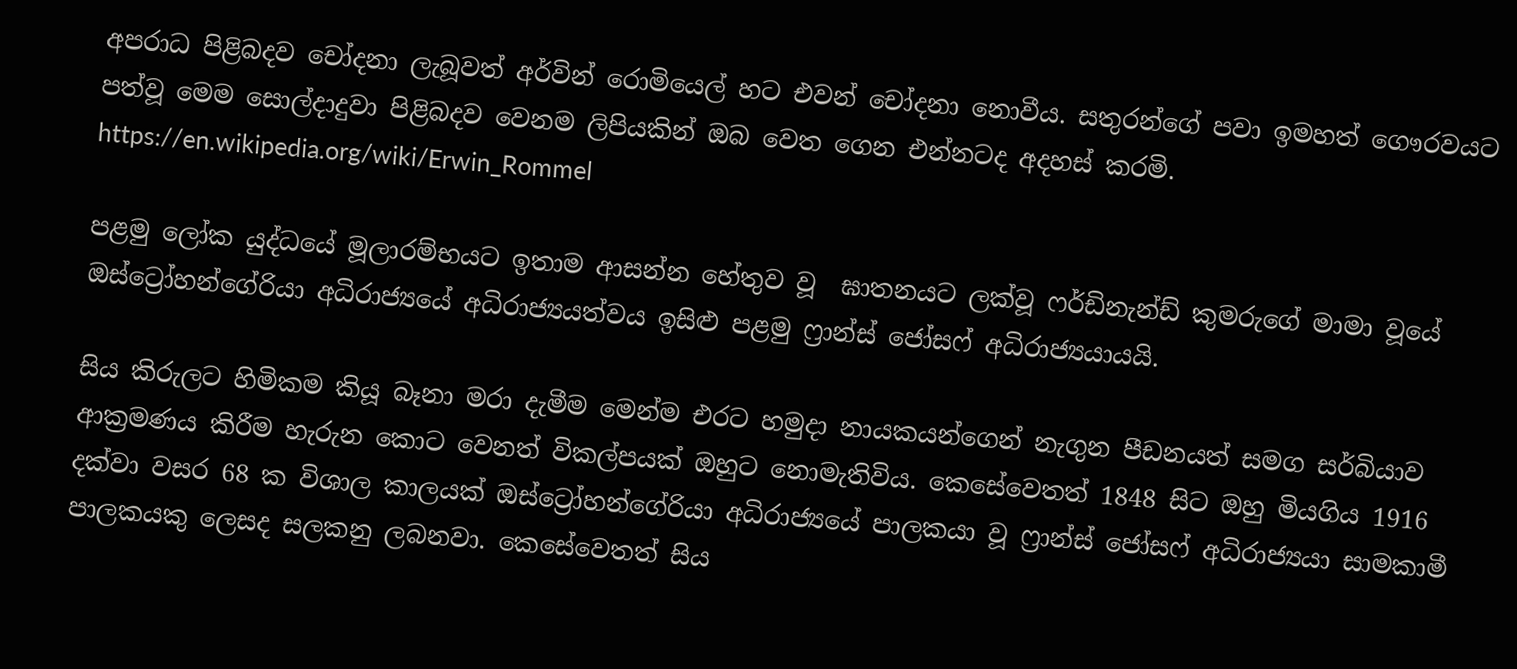අපරාධ පිළිබදව චෝදනා ලැබූවත් අර්වින් රොමියෙල් හට එවන් චෝදනා නොවීය. සතුරන්ගේ පවා ඉමහත් ගෞරවයට පත්වූ මෙම සොල්දාදුවා පිළිබදව වෙනම ලිපියකින් ඔබ වෙත ගෙන එන්නටද අදහස් කරමි.
https://en.wikipedia.org/wiki/Erwin_Rommel

පළමු ලෝක යුද්ධයේ මූලාරම්භයට ඉතාම ආසන්න හේතුව වූ  ඝාතනයට ලක්වූ ෆර්ඩිනැන්ඩ් කුමරුගේ මාමා වූයේ ඔස්ට්‍රෝහන්ගේරියා අධිරාජ්‍යයේ අධිරාජ්‍යයත්වය ඉසිළු පළමු ෆ්‍රාන්ස් ජෝසෆ් අධිරාජ්‍යයායයි.

සිය කිරුලට හිමිකම කියූ බෑනා මරා දැමීම මෙන්ම එරට හමුදා නායකයන්ගෙන් නැගුන පීඩනයත් සමග සර්බියාව ආක්‍රමණය කිරීම හැරුන කොට වෙනත් විකල්පයක් ඔහුට නොමැතිවිය. කෙසේවෙතත් 1848 සිට ඔහු මියගිය 1916 දක්වා වසර 68 ක විශාල කාලයක් ඔස්ට්‍රෝහන්ගේරියා අධිරාජ්‍යයේ පාලකයා වූ ෆ්‍රාන්ස් ජෝසෆ් අධිරාජ්‍යයා සාමකාමී පාලකයකු ලෙසද සලකනු ලබනවා. කෙසේවෙතත් සිය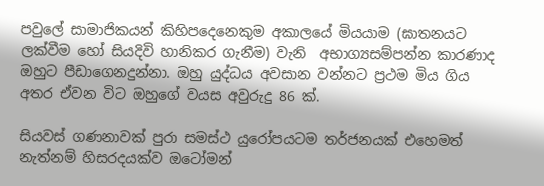පවුලේ සාමාජිකයන් කිහිපදෙනෙකුම අකාලයේ මියයාම (ඝාතනයට ලක්වීම හෝ සියදිවි හානිකර ගැනීම) වැනි  අභාග්‍යසම්පන්න කාරණාද ඔහුට පීඩාගෙනදුන්නා. ඔහු යුද්ධය අවසාන වන්නට ප්‍රථම මිය ගිය අතර ඒවන විට ඔහුගේ වයස අවුරුදු 86 ක්.

සියවස් ගණනාවක් පුරා සමස්ථ යුරෝපයටම තර්ජනයක් එහෙමත් නැත්නම් හිසරදයක්ව ඔටෝමන්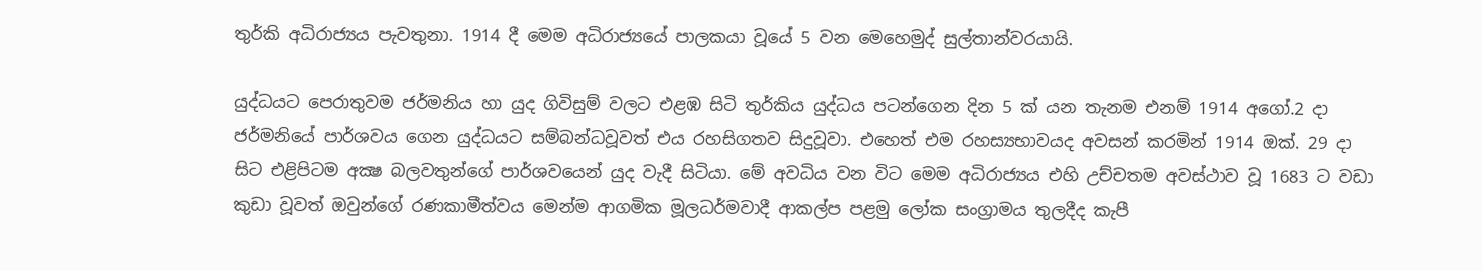තුර්කි අධිරාජ්‍යය පැවතුනා. 1914 දී මෙම අධිරාජ්‍යයේ පාලකයා වූයේ 5 වන මෙහෙමුද් සුල්තාන්වරයායි.

යුද්ධයට පෙරාතුවම ජර්මනිය හා යුද ගිවිසුම් වලට එළඹ සිටි තුර්කිය යුද්ධය පටන්ගෙන දින 5 ක් යන තැනම එනම් 1914 අගෝ.2 දා ජර්මනියේ පාර්ශවය ගෙන යුද්ධයට සම්බන්ධවූවත් එය රහසිගතව සිදුවූවා. එහෙත් එම රහස්‍යභාවයද අවසන් කරමින් 1914 ඔක්. 29 දා සිට එළිපිටම අක්‍ෂ බලවතුන්ගේ පාර්ශවයෙන් යුද වැදී සිටියා. මේ අවධිය වන විට මෙම අධිරාජ්‍යය එහි උච්චතම අවස්ථාව වූ 1683 ට වඩා කුඩා වූවත් ඔවුන්ගේ රණකාමීත්වය මෙන්ම ආගමික මූලධර්මවාදී ආකල්ප පළමු ලෝක සංග්‍රාමය තුලදීද කැපී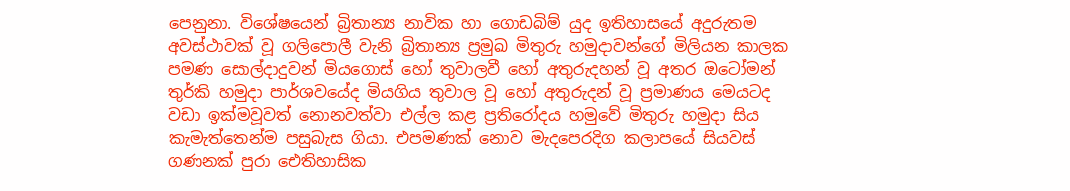පෙනුනා. විශේෂයෙන් බ්‍රිතාන්‍ය නාවික හා ගොඩබිම් යුද ඉතිහාසයේ අදුරුතම අවස්ථාවක් වූ ගලිපොලී වැනි බ්‍රිතාන්‍ය ප්‍රමුඛ මිතුරු හමුදාවන්ගේ මිලියන කාලක පමණ සොල්දාදුවන් මියගොස් හෝ තුවාලවී හෝ අතුරුදහන් වූ අතර ඔටෝමන් තුර්කි හමුදා පාර්ශවයේද මියගිය තුවාල වූ හෝ අතුරුදන් වූ ප්‍රමාණය මෙයටද වඩා ඉක්මවූවත් නොනවත්වා එල්ල කළ ප්‍රතිරෝදය හමුවේ මිතුරු හමුදා සිය කැමැත්තෙන්ම පසුබැස ගියා. එපමණක් නොව මැදපෙරදිග කලාපයේ සියවස් ගණනක් පුරා ඓතිහාසික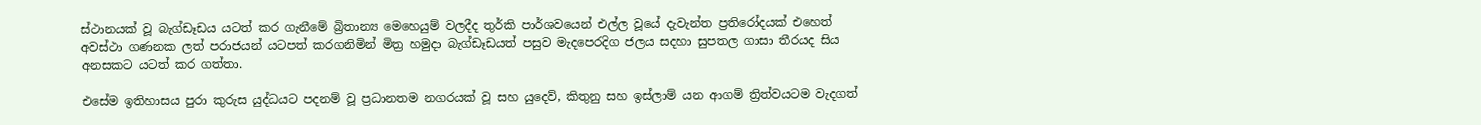ස්ථානයක් වූ බැග්ඩෑඩය යටත් කර ගැනීමේ බ්‍රිතාන්‍ය මෙහෙයුම් වලදීද තුර්කි පාර්ශවයෙන් එල්ල වූයේ දැවැන්ත ප්‍රතිරෝදයක් එහෙත් අවස්ථා ගණනක ලත් පරාජයන් යටපත් කරගනිමින් මිත්‍ර හමුදා බැග්ඩෑඩයත් පසුව මැදපෙරදිග ජලය සදහා සුපතල ගාසා තීරයද සිය අනසකට යටත් කර ගත්තා.

එසේම ඉතිහාසය පුරා කුරුස යුද්ධයට පදනම් වූ ප්‍රධානතම නගරයක් වූ සහ යුදෙව්, කිතුනු සහ ඉස්ලාම් යන ආගම් ත්‍රිත්වයටම වැදගත්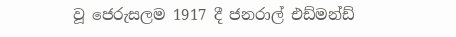වූ ජෙරුසලම 1917 දී ජනරාල් එඩ්මන්ඩ්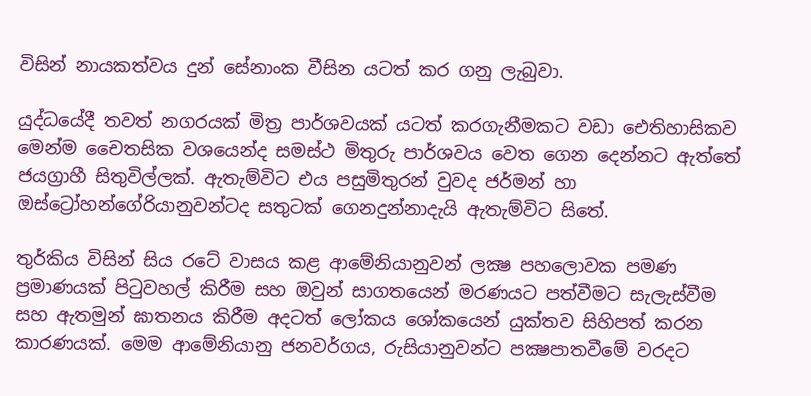විසින් නායකත්වය දුන් සේනාංක වීසින යටත් කර ගනු ලැබුවා.

යුද්ධයේදී තවත් නගරයක් මිත්‍ර පාර්ශවයක් යටත් කරගැනීමකට වඩා ඓතිහාසිකව මෙන්ම චෛතසික වශයෙන්ද සමස්ථ මිතුරු පාර්ශවය වෙත ගෙන දෙන්නට ඇත්තේ ජයග්‍රාහී සිතුවිල්ලක්. ඇතැම්විට එය පසුමිතුරන් වුවද ජර්මන් හා ඔස්ට්‍රෝහන්ගේරියානුවන්ටද සතුටක් ගෙනදුන්නාදැයි ඇතැම්විට සිතේ.

තුර්කිය විසින් සිය රටේ වාසය කළ ආමේනියානුවන් ලක්‍ෂ පහලොවක පමණ ප්‍රමාණයක් පිටුවහල් කිරීම සහ ඔවුන් සාගතයෙන් මරණයට පත්වීමට සැලැස්වීම සහ ඇතමුන් ඝාතනය කිරීම අදටත් ලෝකය ශෝකයෙන් යුක්තව සිහිපත් කරන කාරණයක්. මෙම ආමේනියානු ජනවර්ගය, රුසියානුවන්ට පක්‍ෂපාතවීමේ වරදට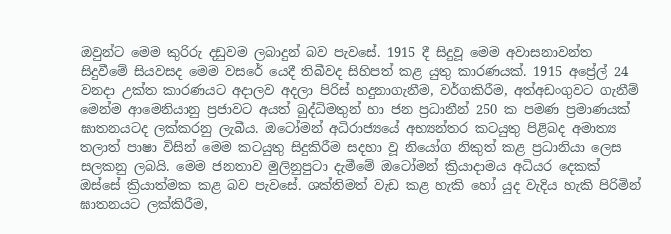ඔවුන්ට මෙම කුරිරු දඩුවම ලබාදුන් බව පැවසේ. 1915 දී සිදුවූ මෙම අවාසනාවන්ත සිදුවීමේ සියවසද මෙම වසරේ යෙදී තිබීවද සිහිපත් කළ යුතු කාරණයක්. 1915 අප්‍රේල් 24 වනදා උක්ත කාරණයට අදාලව අදලා පිරිස් හදුනාගැනීම, වර්ගකිරීම, අත්අඩංගුවට ගැනීම් මෙන්ම ආමෙනියානු ප්‍රජාවට අයත් බුද්ධිමතුන් හා ජන ප්‍රධානීන් 250 ක පමණ ප්‍රමාණයක් ඝාතනයටද ලක්කරනු ලැබීය. ඔටෝමන් අධිරාජ්‍යයේ අභ්‍යන්තර කටයුතු පිළිබද අමාත්‍ය තලාත් පාෂා විසින් මෙම කටයුතු සිදුකිරීම සදහා වූ නියෝග නිකුත් කළ ප්‍රධානියා ලෙස සලකනු ලබයි. මෙම ජනතාව මුලිනුපුටා දැමීමේ ඔටෝමන් ක්‍රියාදාමය අධියර දෙකක් ඔස්සේ ක්‍රියාත්මක කළ බව පැවසේ. ශක්තිමත් වැඩ කළ හැකි හෝ යුද වැදිය හැකි පිරිමින් ඝාතනයට ලක්කිරීම,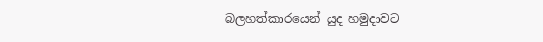බලහත්කාරයෙන් යුද හමුදාවට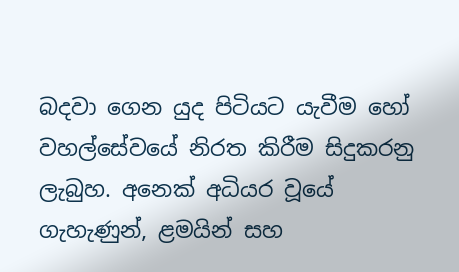බදවා ගෙන යුද පිටියට යැවීම හෝ වහල්සේවයේ නිරත කිරීම සිදුකරනු ලැබුහ. අනෙක් අධියර වූයේ ගැහැණුන්, ළමයින් සහ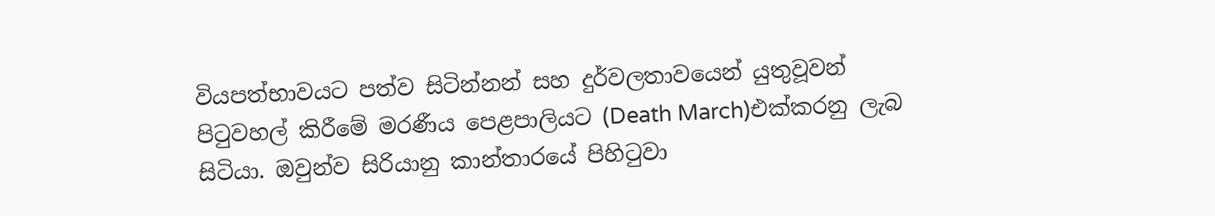වියපත්භාවයට පත්ව සිටින්නන් සහ දුර්වලතාවයෙන් යුතුවූවන් පිටුවහල් කිරීමේ මරණීය පෙළපාලියට (Death March)එක්කරනු ලැබ සිටියා. ඔවුන්ව සිරියානු කාන්තාරයේ පිහිටුවා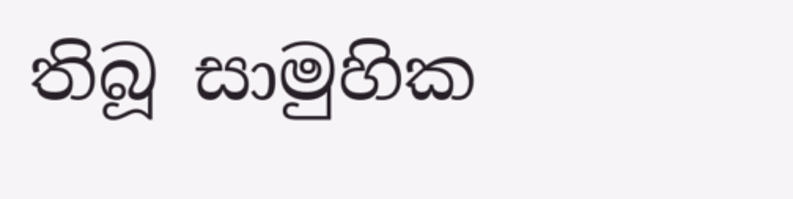තිබූ සාමුහික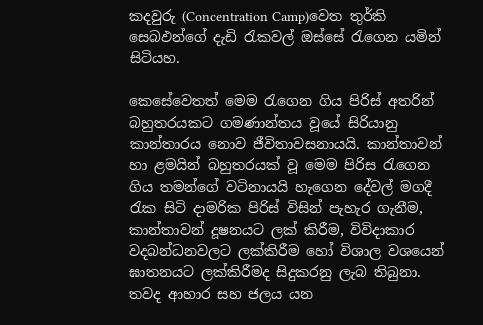කදවුරු (Concentration Camp)වෙත තුර්කි සෙබඵන්ගේ දැඩි රැකවල් ඔස්සේ රැගෙන යමින් සිටියහ.

කෙසේවෙතත් මෙම රැගෙන ගිය පිරිස් අතරින් බහුතරයකට ගමණාන්තය වූයේ සිරියානු කාන්තාරය නොව ජීවිතාවසනායයි. කාන්තාවන් හා ළමයින් බහුතරයක් වූ මෙම පිරිස රැගෙන ගිය තමන්ගේ වටිනායයි හැගෙන දේවල් මගදී රැක සිටි දාමරික පිරිස් විසින් පැහැර ගැනීම, කාන්තාවන් දූෂනයට ලක් කිරීම, විවිදාකාර වදබන්ධනවලට ලක්කිරීම හෝ විශාල වශයෙන් ඝාතනයට ලක්කිරීමද සිදුකරනු ලැබ තිබුනා. තවද ආහාර සහ ජලය යන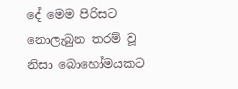දේ මෙම පිරිසට නොලැබුන තරම් වූ නිසා බොහෝමයකට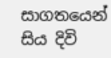සාගතයෙන් සිය දිවි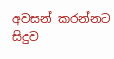අවසන් කරන්නට සිදුව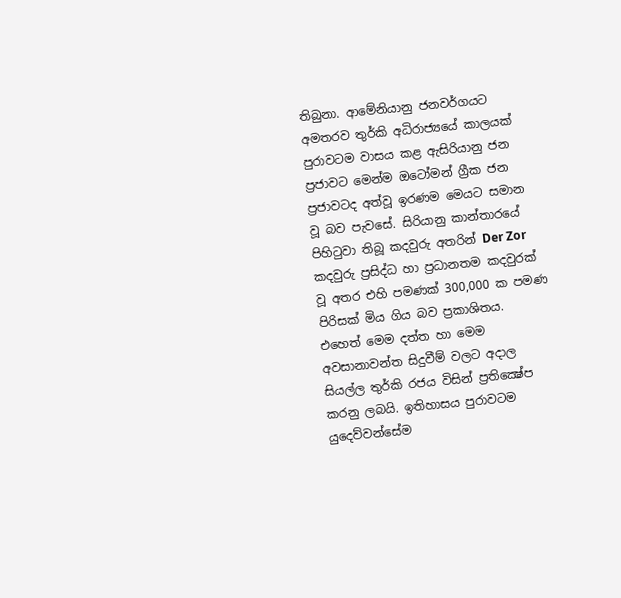තිබුනා. ආමේනියානු ජනවර්ගයට අමතරව තුර්කි අධිරාජ්‍යයේ කාලයක් පුරාවටම වාසය කළ ඇසිරියානු ජන ප්‍රජාවට මෙන්ම ඔටෝමන් ග්‍රීක ජන ප්‍රජාවටද අත්වූ ඉරණම මෙයට සමාන වූ බව පැවසේ. සිරියානු කාන්තාරයේ පිහිටුවා තිබූ කදවුරු අතරින් Der Zor කදවුරු ප්‍රසිද්ධ හා ප්‍රධානතම කදවුරක් වූ අතර එහි පමණක් 300,000 ක පමණ පිරිසක් මිය ගිය බව ප්‍රකාශිතය. එහෙත් මෙම දත්ත හා මෙම අවසානාවන්ත සිදුවීම් වලට අදාල සියල්ල තුර්කි රජය විසින් ප්‍රතික්‍ෂේප කරනු ලබයි. ඉතිහාසය පුරාවටම යුදෙව්වන්සේම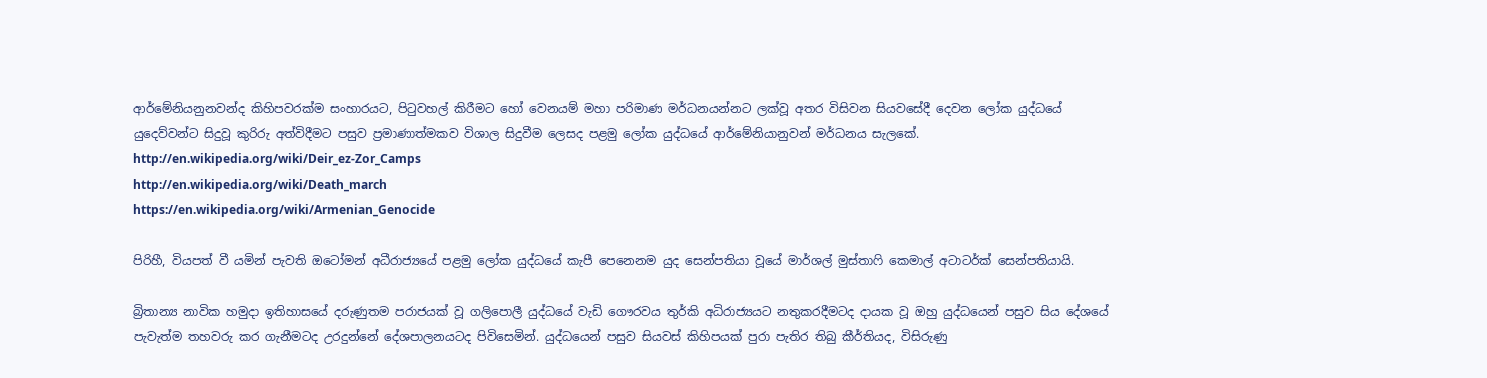ආර්මේනියනුනවන්ද කිහිපවරක්ම සංහාරයට, පිටුවහල් කිරීමට හෝ වෙනයම් මහා පරිමාණ මර්ධනයන්නට ලක්වූ අතර විසිවන සියවසේදී දෙවන ලෝක යුද්ධයේ යුදෙව්වන්ට සිදුවූ කුරිරු අත්විදීමට පසුව ප්‍රමාණාත්මකව විශාල සිදුවීම ලෙසද පළමු ලෝක යුද්ධයේ ආර්මේනියානුවන් මර්ධනය සැලකේ.
http://en.wikipedia.org/wiki/Deir_ez-Zor_Camps
http://en.wikipedia.org/wiki/Death_march
https://en.wikipedia.org/wiki/Armenian_Genocide

පිරිහී, වියපත් වී යමින් පැවති ඔටෝමන් අධීරාජ්‍යයේ පළමු ලෝක යුද්ධයේ කැපී පෙනෙනම යුද සෙන්පතියා වූයේ මාර්ශල් මුස්තාෆි කෙමාල් අටාටර්ක් සෙන්පතියායි.

බ්‍රිතාන්‍ය නාවික හමුදා ඉතිහාසයේ දරුණුතම පරාජයක් වූ ගලිපොලී යුද්ධයේ වැඩි ගෞරවය තුර්කි අධිරාජ්‍යයට නතුකරදීමටද දායක වූ ඔහු යුද්ධයෙන් පසුව සිය දේශයේ පැවැත්ම තහවරු කර ගැනීමටද උරදුන්නේ දේශපාලනයටද පිවිසෙමින්. යුද්ධයෙන් පසුව සියවස් කිහිපයක් පුරා පැතිර තිබු කීර්තියද, විසිරුණු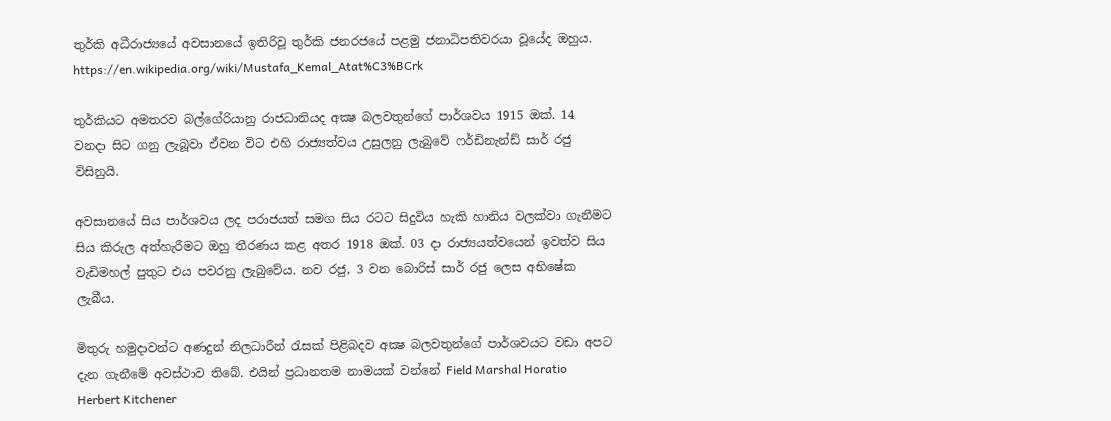තුර්කි අධීරාජ්‍යයේ අවසානයේ ඉතිරිවූ තුර්කි ජනරජයේ පළමු ජනාධිපතිවරයා වූයේද ඔහුය.
https://en.wikipedia.org/wiki/Mustafa_Kemal_Atat%C3%BCrk

තුර්කියට අමතරව බල්ගේරියානු රාජධානියද අක්‍ෂ බලවතුන්ගේ පාර්ශවය 1915 ඔක්. 14 වනදා සිට ගනු ලැබූවා ඒවන විට එහි රාජ්‍යත්වය උසුලනු ලැබුවේ ෆර්ඩිනැන්ඩ් සාර් රජු විසිනුයි.

අවසානයේ සිය පාර්ශවය ලද පරාජයත් සමග සිය රටට සිදුවිය හැකි හානිය වලක්වා ගැනීමට සිය කිරුල අත්හැරීමට ඔහු තීරණය කළ අතර 1918 ඔක්. 03 දා රාජ්‍යයත්වයෙන් ඉවත්ව සිය වැඩිමහල් පුතුට එය පවරනු ලැබුවේය. නව රජු, 3 වන බොරිස් සාර් රජු ලෙස අභිෂේක ලැබීය.

මිතුරු හමුදාවන්ට අණදුන් නිලධාරීන් රැසක් පිළිබදව අක්‍ෂ බලවතුන්ගේ පාර්ශවයට වඩා අපට දැන ගැනීමේ අවස්ථාව තිබේ. එයින් ප්‍රධානතම නාමයක් වන්නේ Field Marshal Horatio Herbert Kitchener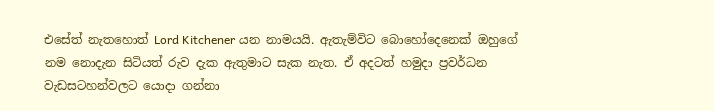එසේත් නැතහොත් Lord Kitchener යන නාමයයි. ඇතැම්විට බොහෝදෙනෙක් ඔහුගේ නම නොදැන සිටියත් රුව දැක ඇතුමාට සැක නැත. ඒ අදටත් හමුදා ප්‍රවර්ධන වැඩසටහන්වලට යොදා ගන්නා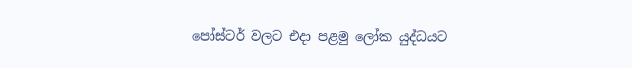පෝස්ටර් වලට එදා පළමු ලෝක යුද්ධයට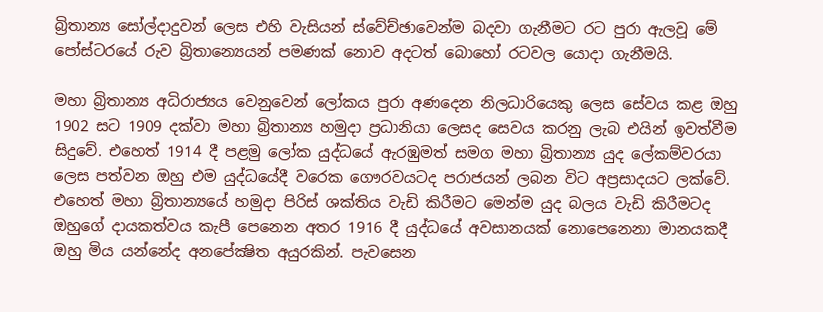බ්‍රිතාන්‍ය සෝල්දාදුවන් ලෙස එහි වැසියන් ස්වේච්ඡාවෙන්ම බදවා ගැනීමට රට පුරා ඇලවූ මේ පෝස්ටරයේ රුව බ්‍රිතාන්‍යෙයන් පමණක් නොව අදටත් බොහෝ රටවල යොදා ගැනීමයි.

මහා බ්‍රිතාන්‍ය අධිරාජ්‍යය වෙනුවෙන් ලෝකය පුරා අණදෙන නිලධාරියෙකු ලෙස සේවය කළ ඔහු 1902 සට 1909 දක්වා මහා බ්‍රිතාන්‍ය හමුදා ප්‍රධානියා ලෙසද සෙවය කරනු ලැබ එයින් ඉවත්වීම සිදුවේ. එහෙත් 1914 දී පළමු ලෝක යුද්ධයේ ඇරඹුමත් සමග මහා බ්‍රිතාන්‍ය යුද ලේකම්වරයා ලෙස පත්වන ඔහු එම යුද්ධයේදී වරෙක ගෞරවයටද පරාජයන් ලබන විට අප්‍රසාදයට ලක්වේ. එහෙත් මහා බ්‍රිතාන්‍යයේ හමුදා පිරිස් ශක්තිය වැඩි කිරීමට මෙන්ම යුද බලය වැඩි කිරීමටද ඔහුගේ දායකත්වය කැපී පෙනෙන අතර 1916 දී යුද්ධයේ අවසානයක් නොපෙනෙනා මානයකදී ඔහු මිය යන්නේද අනපේක්‍ෂිත අයුරකින්. පැවසෙන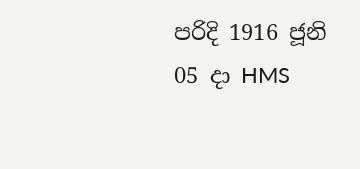පරිදි 1916 ජූනි 05 දා HMS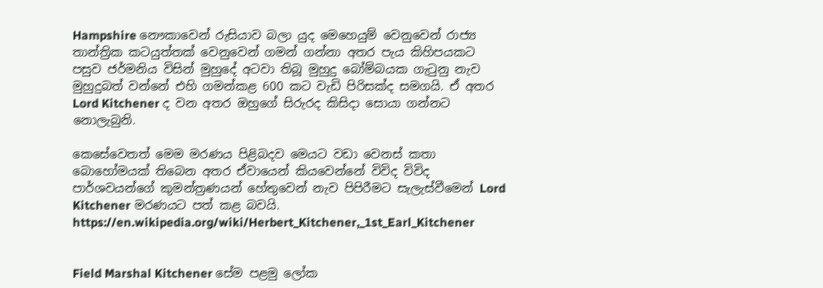Hampshire නෞකාවෙන් රුසියාව බලා යුද මෙහෙයුම් වෙනුවෙන් රාජ්‍ය තාන්ත්‍රික කටයුත්තක් වෙනුවෙන් ගමන් ගන්නා අතර පැය කිහිපයකට පසුව ජර්මනිය විසින් මුහුදේ අටවා තිබූ මුහුදු බෝම්බයක ගැටුනු නැව මුහුදුබත් වන්නේ එහි ගමන්කළ 600 කට වැඩි පිරිසක්ද සමගයි. ඒ අතර Lord Kitchener ද වන අතර ඔහුගේ සිරුරද කිසිදා සොයා ගන්නට නොලැබුනි.

කෙසේවෙතත් මෙම මරණය පිළිබදව මෙයට වඩා වෙනස් කතා බොහෝමයක් තිබෙන අතර ඒවායෙන් කියවෙන්නේ විවිද විවිද පාර්ශවයන්ගේ කුමන්ත්‍රණයන් හේතුවෙන් නැව පිපිරීමට සැලැස්වීමෙන් Lord Kitchener මරණයට පත් කළ බවයි.
https://en.wikipedia.org/wiki/Herbert_Kitchener,_1st_Earl_Kitchener


Field Marshal Kitchener සේම පළමු ලෝක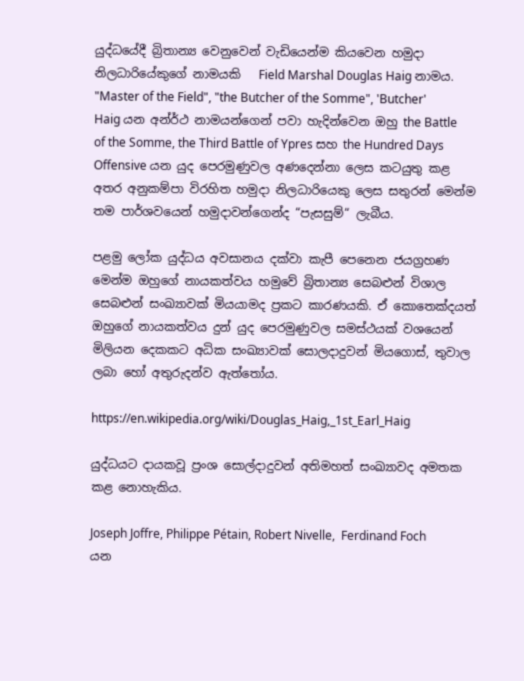යුද්ධයේදී බ්‍රිතාන්‍ය වෙනුවෙන් වැඩියෙන්ම කියවෙන හමුදා නිලධාරියේකුගේ නාමයකි   Field Marshal Douglas Haig නාමය. "Master of the Field", "the Butcher of the Somme", 'Butcher' Haig යන අන්ර්ථ නාමයන්ගෙන් පවා හැදින්වෙන ඔහු the Battle of the Somme, the Third Battle of Ypres සහ the Hundred Days Offensive යන යුද පෙරමුණුවල අණදෙන්නා ලෙස කටයුතු කළ අතර අනුකම්පා විරහිත හමුදා නිලධාරියෙකු ලෙස සතුරන් මෙන්ම තම පාර්ශවයෙන් හමුදාවන්ගෙන්ද “පැසසුම්“ ලැබීය.

පළමු ලෝක යුද්ධය අවසානය දක්වා කැපී පෙනෙන ජයග්‍රහණ මෙන්ම ඔහුගේ නායකත්වය හමුවේ බ්‍රිතාන්‍ය සෙබළුන් විශාල සෙබළුන් සංඛ්‍යාවක් මියයාමද ප්‍රකට කාරණයකි. ඒ කොතෙක්දයත් ඔහුගේ නායකත්වය දුන් යුද පෙරමුණුවල සමස්ථයක් වශයෙන් මිලියන දෙකකට අධික සංඛ්‍යාවක් සොලදාදුවන් මියගොස්, තුවාල ලබා හෝ අතුරුදන්ව ඇත්තෝය.

https://en.wikipedia.org/wiki/Douglas_Haig,_1st_Earl_Haig

යුද්ධයට දායකවූ ප්‍රංශ සොල්දාදුවන් අතිමහත් සංඛ්‍යාවද අමතක කළ නොහැකිය.

Joseph Joffre, Philippe Pétain, Robert Nivelle,  Ferdinand Foch යන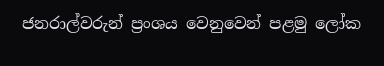ජනරාල්වරුන් ප්‍රංශය වෙනුවෙන් පළමු ලෝක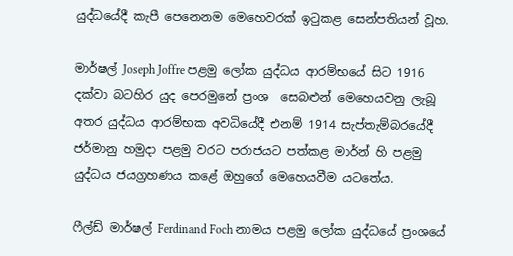යුද්ධයේදී කැපී පෙනෙනම මෙහෙවරක් ඉටුකළ සෙන්පතියන් වූහ.

මාර්ෂල් Joseph Joffre පළමු ලෝක යුද්ධය ආරම්භයේ සිට 1916 දක්වා බටහිර යුද පෙරමුනේ ප්‍රංශ  සෙබළුන් මෙහෙයවනු ලැබූ අතර යුද්ධය ආරම්භක අවධියේදී එනම් 1914 සැප්තැම්බරයේදී ජර්මානු හමුදා පළමු වරට පරාජයට පත්කළ මාර්න් හි පළමු යුද්ධය ජයග්‍රහණය කළේ ඔහුගේ මෙහෙයවීම යටතේය.

ෆීල්ඩ් මාර්ෂල් Ferdinand Foch නාමය පළමු ලෝක යුද්ධයේ ප්‍රංශයේ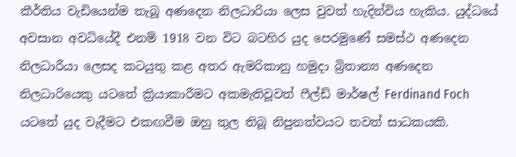කීර්තිය වැඩියෙන්ම තැබූ අණදෙන නිලධාරියා ලෙස වුවත් හැදින්විය හැකිය. යුද්ධයේ අවසාන අවධියේදී එනම් 1918 වන විට බටහිර යුද පෙරමුණේ සමස්ථ අණදෙන නිලධාරීයා ලෙසද කටයුතු කළ අතර ඇමරිකානු හමුදා බ්‍රිතාන්‍ය අණදෙන නිලධාරියෙකු යටතේ ක්‍රියාකාරීමට අකමැතිවූවත් ෆීල්ඩ් මාර්ෂල් Ferdinand Foch  යටතේ යුද වැදීමට එකඟවීම ඔහු තුල තිබූ නිපුනත්වයට තවත් සාධකයකි.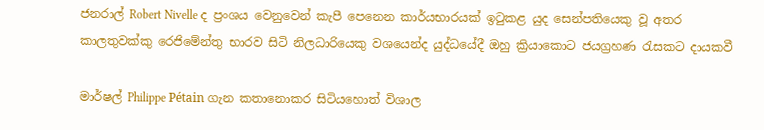ජනරාල් Robert Nivelle ද ප්‍රංශය වෙනුවෙන් කැපී පෙනෙන කාර්යභාරයක් ඉටුකළ යුද සෙන්පතියෙකු වූ අතර කාලතුවක්කු රෙජිමේන්තු භාරව සිටි නිලධාරියෙකු වශයෙන්ද යුද්ධයේදී ඔහු ක්‍රියාකොට ජයග්‍රහණ රැසකට දායකවී

මාර්ෂල් Philippe Pétain ගැන කතානොකර සිටියහොත් විශාල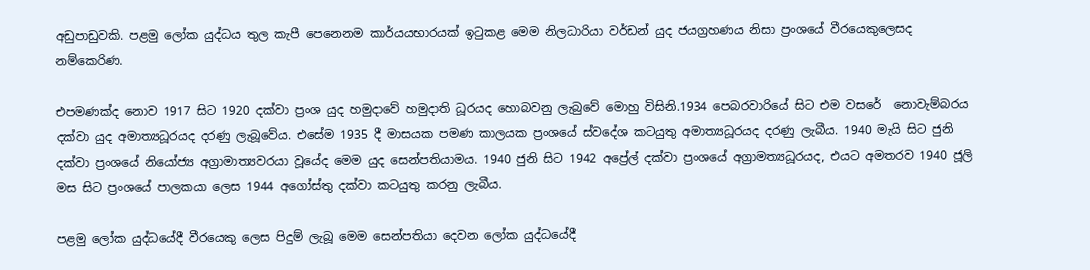අඩුපාඩුවකි. පළමු ලෝක යුද්ධය තුල කැපී පෙනෙනම කාර්යයභාරයක් ඉටුකළ මෙම නිලධාරියා වර්ඩන් යුද ජයග්‍රහණය නිසා ප්‍රංශයේ වීරයෙකුලෙසද නම්කෙරිණ.

එපමණක්ද නොව 1917 සිට 1920 දක්වා ප්‍රංශ යුද හමුදාවේ හමුදාති ධූරයද හොබවනු ලැබුවේ මොහු විසිනි.1934 පෙබරවාරියේ සිට එම වසරේ  නොවැම්බරය දක්වා යුද අමාත්‍යධූරයද දරණු ලැබූවේය. එසේම 1935 දී මාසයක පමණ කාලයක ප්‍රංශයේ ස්වදේශ කටයුතු අමාත්‍යධූරයද දරණු ලැබීය. 1940 මැයි සිට ජුනි දක්වා ප්‍රංශයේ නියෝජ්‍ය අග්‍රාමාත්‍යවරයා වූයේද මෙම යුද සෙන්පතියාමය. 1940 ජුනි සිට 1942 අප්‍රේල් දක්වා ප්‍රංශයේ අග්‍රාමත්‍යධූරයද, එයට අමතරව 1940 ජූලි මස සිට ප්‍රංශයේ පාලකයා ලෙස 1944 අගෝස්තු දක්වා කටයුතු කරනු ලැබීය.

පළමු ලෝක යුද්ධයේදී වීරයෙකු ලෙස පිදුම් ලැබූ මෙම සෙන්පතියා දෙවන ලෝක යුද්ධයේදී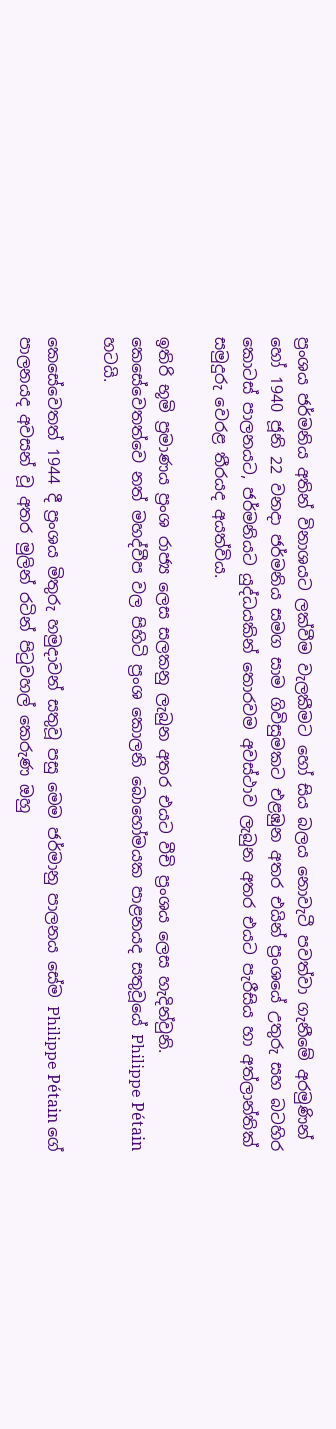ප්‍රංශය ජර්මනිය අතින් විනාශයට ලක්වීම වැලකීමට හෝ සිය බලය නොවැටී පවත්වා ගැනීමේ අරමුණින් හෝ 1940 ජූනි 22 වනදා ජර්මනිය සමග සාම ගිවිසුමකට එළඹුන අතර එයින් ප්‍රංශයේ උතුරු සහ බටහිර කොටස් පාලනයට, ජර්මනියට යුද්ධයකින් තොරවම අවස්ථාව ලැබුන අතර එයට පැරීසිය හා අත්ලාන්තික් සමුදුරු වෙරළ තීරයද අයත්විය.

ඉතිරි භූමි ප්‍රමාණය ප්‍රංශ රාජ්‍ය ලෙස සලකනු ලැබුන අතර එයට වීචි ප්‍රංශය ලෙස හැදින්වුනි. කෙසේවෙතත්වෙ නත් මහද්වීප වල පිහිටි ප්‍රංශ කොලනි බොහෝමයක පාළනයද සතුවූයේ Philippe Pétain හටයි.

කෙසේවෙතත් 1944 දී ප්‍රංශය මිතුරු හමුදාවන් සතුවූ පසු මෙම ජර්මානු පාලනය සේම Philippe Pétain ගේ පාලනයද අවසන් වූ අතර මුලින් රටින් පිටුවහල් කෙරුණ ඔහු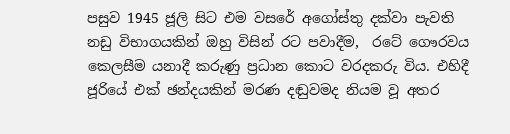පසුව 1945 ජූලි සිට එම වසරේ අගෝස්තු දක්වා පැවති නඩු විභාගයකින් ඔහු විසින් රට පවාදීම,  රටේ ගෞරවය කෙලසීම යනාදී කරුණු ප්‍රධාන කොට වරදකරු විය. එහිදී ජූරියේ එක් ඡන්දයකින් මරණ දඬුවමද නියම වූ අතර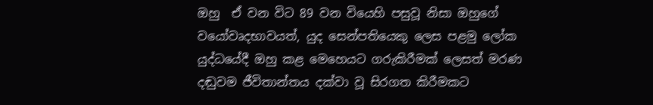ඔහු  ඒ වන විට 89 වන වියෙහි පසුවූ නිසා ඔහුගේ වයෝවෘදභාවයත්, යුද සෙන්පතියෙකු ලෙස පළමු ලෝක යුද්ධයේදී ඔහු කළ මෙහෙයට ගරුකිරීමක් ලෙසත් මරණ දඬුවම ජීවිතාන්තය දක්වා වූ සිරගත කිරීමකට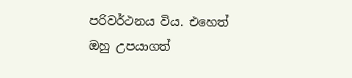පරිවර්ථනය විය. එහෙත් ඔහු උපයාගත්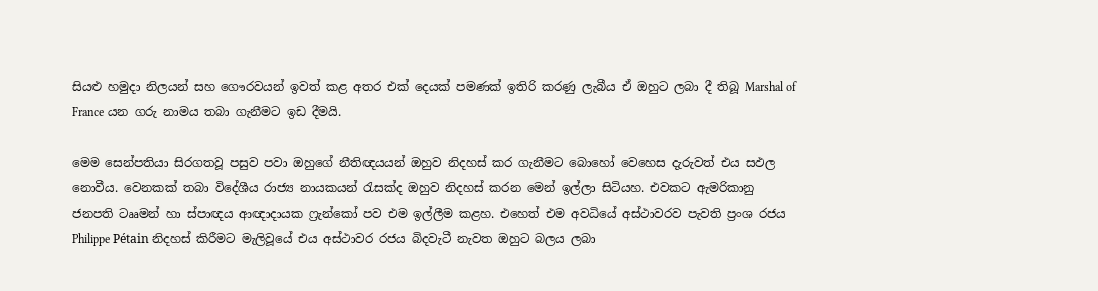සියළු හමුදා නිලයන් සහ ගෞරවයන් ඉවත් කළ අතර එක් දෙයක් පමණක් ඉතිරි කරණු ලැබීය ඒ ඔහුට ලබා දී තිබූ Marshal of France යන ගරු නාමය තබා ගැනීමට ඉඩ දීමයි.

මෙම සෙන්පතියා සිරගතවූ පසුව පවා ඔහුගේ නීතිඥයයන් ඔහුව නිදහස් කර ගැනීමට බොහෝ වෙහෙස දැරුවත් එය සඵල නොවීය. වෙනකක් තබා විදේශීය රාජ්‍ය නායකයන් රැසක්ද ඔහුව නිදහස් කරන මෙන් ඉල්ලා සිටියහ. එවකට ඇමරිකානු ජනපති ටෲමන් හා ස්පාඥය ආඥාදායක ෆ්‍රැන්කෝ පව එම ඉල්ලීම කළහ. එහෙත් එම අවධියේ අස්ථාවරව පැවති ප්‍රංශ රජය Philippe Pétain නිදහස් කිරීමට මැලිවූයේ එය අස්ථාවර රජය බිදවැටී නැවත ඔහුට බලය ලබා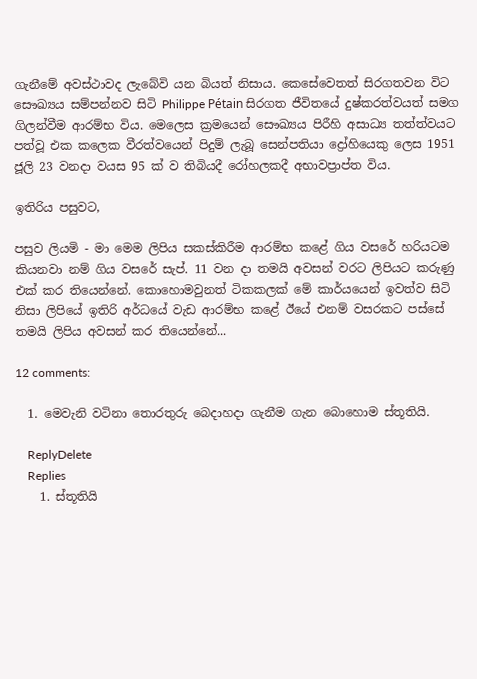ගැනීමේ අවස්ථාවද ලැබේවි යන බියත් නිසාය. කෙසේවෙතත් සිරගතවන විට සෞඛ්‍යය සම්පන්නව සිටි Philippe Pétain සිරගත ජීවිතයේ දුෂ්කරත්වයත් සමග ගිලන්වීම ආරම්භ විය. මෙලෙස ක්‍රමයෙන් සෞඛ්‍යය පිරීහි අසාධ්‍ය තත්ත්වයට පත්වූ එක කලෙක වීරත්වයෙන් පිදුම් ලැබූ සෙන්පතියා ද්‍රෝහියෙකු ලෙස 1951 ජූලි 23 වනදා වයස 95 ක් ව තිබියදී රෝහලකදී අභාවප්‍රාප්ත විය.

ඉතිරිය පසුවට,

පසුව ලියමි - මා මෙම ලිපිය සකස්කිරීම ආරම්භ කළේ ගිය වසරේ හරියටම කියනවා නම් ගිය වසරේ සැප්. 11 වන දා තමයි අවසන් වරට ලිපියට කරුණු එක් කර තියෙන්නේ. කොහොමවුනත් ටිකකලක් මේ කාර්යයෙන් ඉවත්ව සිටි නිසා ලිපියේ ඉතිරි අර්ධයේ වැඩ ආරම්භ කළේ ඊයේ එනම් වසරකට පස්සේ තමයි ලිපිය අවසන් කර තියෙන්නේ...

12 comments:

  1. මෙවැනි වටිනා තොරතුරු බෙදාහදා ගැනීම ගැන බොහොම ස්තූතියි.

    ReplyDelete
    Replies
    1. ස්තූතියි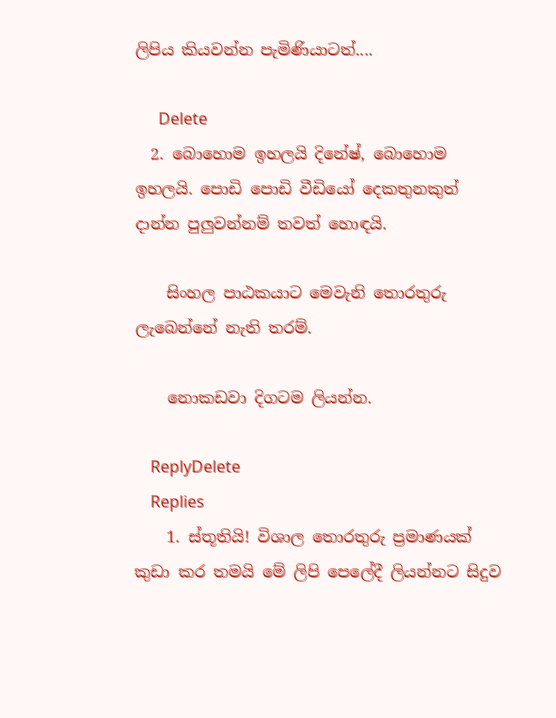ලිපිය කියවන්න පැමිණියාටත්....

      Delete
  2. බොහොම ඉහලයි දිනේෂ්, බොහොම ඉහලයි. පොඩි පොඩි වීඩියෝ දෙකතුනකුත් දාන්න පුලුවන්නම් තවත් හොඳයි.

    සිංහල පාඨකයාට මෙවැනි තොරතුරු ලැබෙන්නේ නැති තරම්.

    නොකඩවා දිගටම ලියන්න.

    ReplyDelete
    Replies
    1. ස්තූතියි! විශාල තොරතුරු ප්‍රමාණයක් කුඩා කර තමයි මේ ලිපි පෙලේදී ලියන්නට සිදුව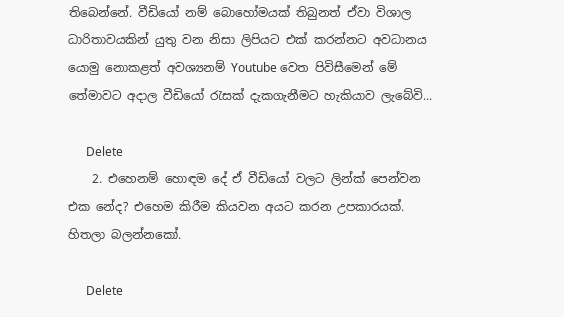තිබෙන්නේ. වීඩියෝ නම් බොහෝමයක් තිබුනත් ඒවා විශාල ධාරිතාවයකින් යුතු වන නිසා ලිපියට එක් කරන්නට අවධානය යොමු නොකළත් අවශ්‍යනම් Youtube වෙත පිවිසීමෙන් මේ තේමාවට අදාල වීඩියෝ රැසක් දැකගැනීමට හැකියාව ලැබේවි...

      Delete
    2. එහෙනම් හොඳම දේ ඒ වීඩියෝ වලට ලින්ක් පෙන්වන එක නේද? එහෙම කිරීම කියවන අයට කරන උපකාරයක්. හිතලා බලන්නකෝ.

      Delete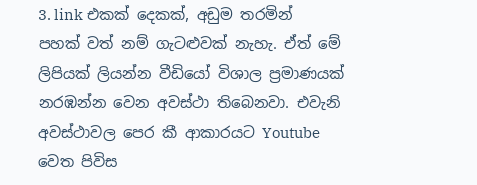3. link එකක් දෙකක්, අඩුම තරමින් පහක් වත් නම් ගැටළුවක් නැහැ. ඒත් මේ ලිපියක් ලියන්න වීඩියෝ විශාල ප්‍රමාණයක් නරඹන්න වෙන අවස්ථා තිබෙනවා. එවැනි අවස්ථාවල පෙර කී ආකාරයට Youtube වෙත පිවිස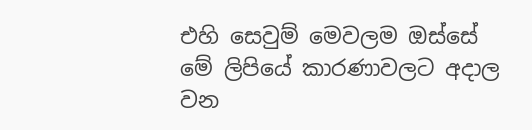එහි සෙවුම් මෙවලම ඔස්සේ මේ ලිපියේ කාරණාවලට අදාල වන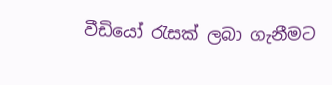වීඩියෝ රැසක් ලබා ගැනීමට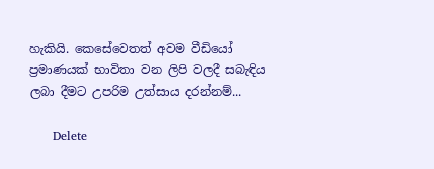හැකියි. කෙසේවෙතත් අවම වීඩියෝ ප්‍රමාණයක් භාවිතා වන ලිපි වලදී සබැඳිය ලබා දීමට උපරිම උත්සාය දරන්නම්...

      Delete